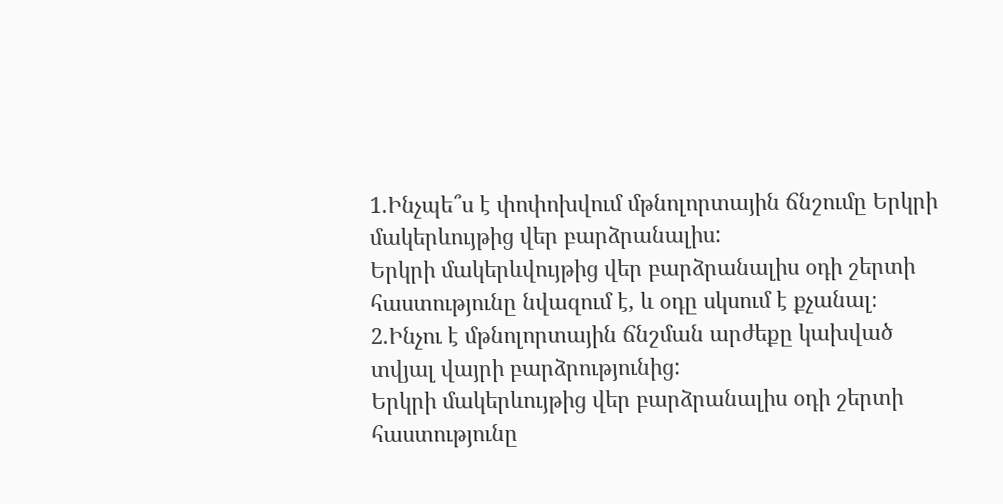1.Ինչպե՞ս է փոփոխվում մթնոլորտային ճնշումը Երկրի մակերևույթից վեր բարձրանալիս:
Երկրի մակերևվույթից վեր բարձրանալիս օդի շերտի հաստությունը նվազում է, և օդը սկսում է քչանալ։
2.Ինչու է մթնոլորտային ճնշման արժեքը կախված տվյալ վայրի բարձրությունից:
Երկրի մակերևույթից վեր բարձրանալիս օդի շերտի հաստությունը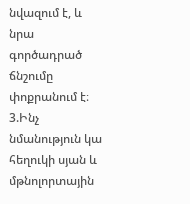նվազում է, և նրա գործադրած ճնշումը փոքրանում է։
3.Ինչ նմանություն կա հեղուկի սյան և մթնոլորտային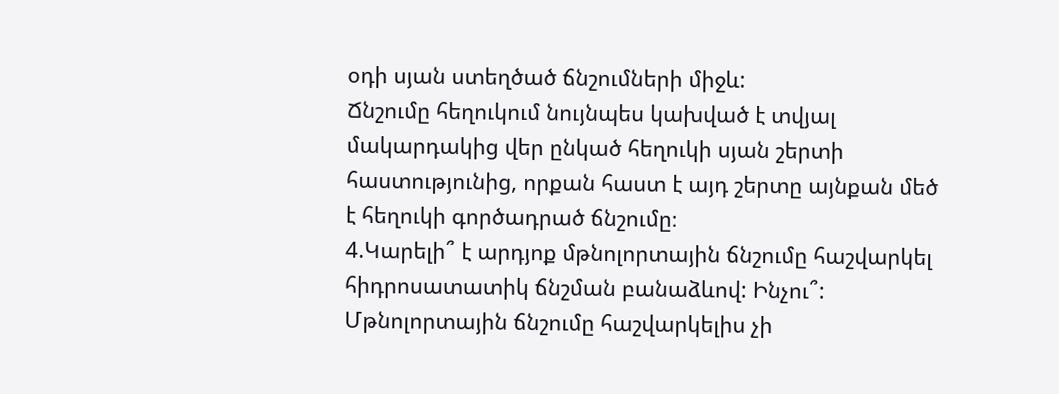օդի սյան ստեղծած ճնշումների միջև:
Ճնշումը հեղուկում նույնպես կախված է տվյալ մակարդակից վեր ընկած հեղուկի սյան շերտի հաստությունից, որքան հաստ է այդ շերտը այնքան մեծ է հեղուկի գործադրած ճնշումը։
4.Կարելի՞ է արդյոք մթնոլորտային ճնշումը հաշվարկել հիդրոսատատիկ ճնշման բանաձևով: Ինչու՞:
Մթնոլորտային ճնշումը հաշվարկելիս չի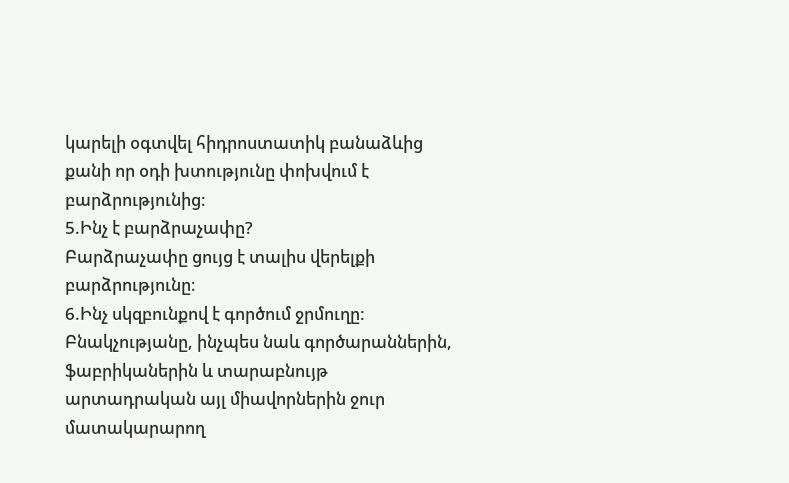կարելի օգտվել հիդրոստատիկ բանաձևից քանի որ օդի խտությունը փոխվում է բարձրությունից։
5.Ինչ է բարձրաչափը?
Բարձրաչափը ցույց է տալիս վերելքի բարձրությունը։
6.Ինչ սկզբունքով է գործում ջրմուղը:
Բնակչությանը, ինչպես նաև գործարաններին, ֆաբրիկաներին և տարաբնույթ արտադրական այլ միավորներին ջուր մատակարարող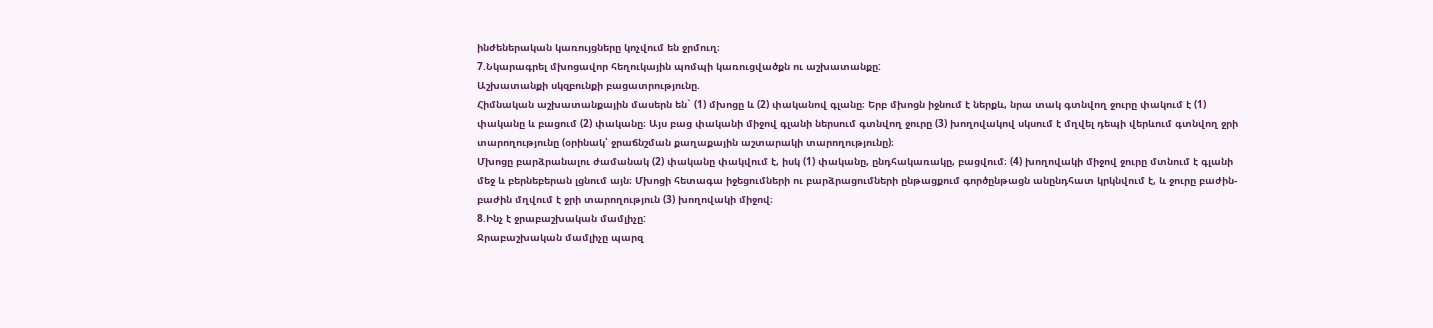ինժեներական կառույցները կոչվում են ջրմուղ։
7.Նկարագրել մխոցավոր հեղուկային պոմպի կառուցվածքն ու աշխատանքը:
Աշխատանքի սկզբունքի բացատրությունը.
Հիմնական աշխատանքային մասերն են` (1) մխոցը և (2) փականով գլանը։ Երբ մխոցն իջնում է ներքև, նրա տակ գտնվող ջուրը փակում է (1) փականը և բացում (2) փականը։ Այս բաց փականի միջով գլանի ներսում գտնվող ջուրը (3) խողովակով սկսում է մղվել դեպի վերևում գտնվող ջրի տարողությունը (օրինակ՝ ջրաճնշման քաղաքային աշտարակի տարողությունը)։
Մխոցը բարձրանալու ժամանակ (2) փականը փակվում է, իսկ (1) փականը, ընդհակառակը, բացվում։ (4) խողովակի միջով ջուրը մտնում է գլանի մեջ և բերնեբերան լցնում այն։ Մխոցի հետագա իջեցումների ու բարձրացումների ընթացքում գործընթացն անընդհատ կրկնվում է, և ջուրը բաժին-բաժին մղվում է ջրի տարողություն (3) խողովակի միջով։
8.Ինչ է ջրաբաշխական մամլիչը:
Ջրաբաշխական մամլիչը պարզ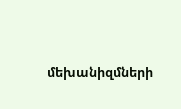մեխանիզմների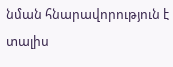նման հնարավորություն է տալիս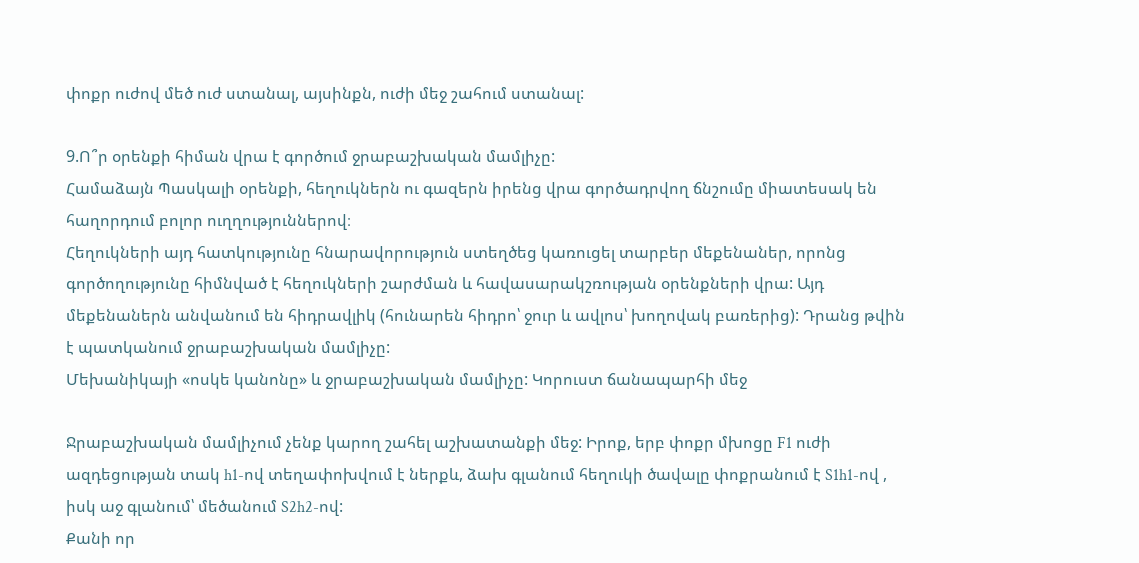փոքր ուժով մեծ ուժ ստանալ, այսինքն, ուժի մեջ շահում ստանալ:

9.Ո՞ր օրենքի հիման վրա է գործում ջրաբաշխական մամլիչը:
Համաձայն Պասկալի օրենքի, հեղուկներն ու գազերն իրենց վրա գործադրվող ճնշումը միատեսակ են հաղորդում բոլոր ուղղություններով։
Հեղուկների այդ հատկությունը հնարավորություն ստեղծեց կառուցել տարբեր մեքենաներ, որոնց գործողությունը հիմնված է հեղուկների շարժման և հավասարակշռության օրենքների վրա: Այդ մեքենաներն անվանում են հիդրավլիկ (հունարեն հիդրո՝ ջուր և ավլոս՝ խողովակ բառերից): Դրանց թվին է պատկանում ջրաբաշխական մամլիչը:
Մեխանիկայի «ոսկե կանոնը» և ջրաբաշխական մամլիչը: Կորուստ ճանապարհի մեջ

Ջրաբաշխական մամլիչում չենք կարող շահել աշխատանքի մեջ: Իրոք, երբ փոքր մխոցը F1 ուժի ազդեցության տակ h1-ով տեղափոխվում է ներքև, ձախ գլանում հեղուկի ծավալը փոքրանում է S1h1-ով , իսկ աջ գլանում՝ մեծանում S2h2-ով:
Քանի որ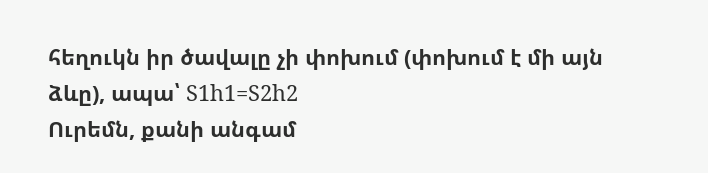հեղուկն իր ծավալը չի փոխում (փոխում է մի այն ձևը), ապա՝ S1h1=S2h2
Ուրեմն, քանի անգամ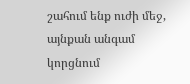շահում ենք ուժի մեջ, այնքան անգամ կորցնում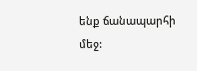ենք ճանապարհի մեջ: